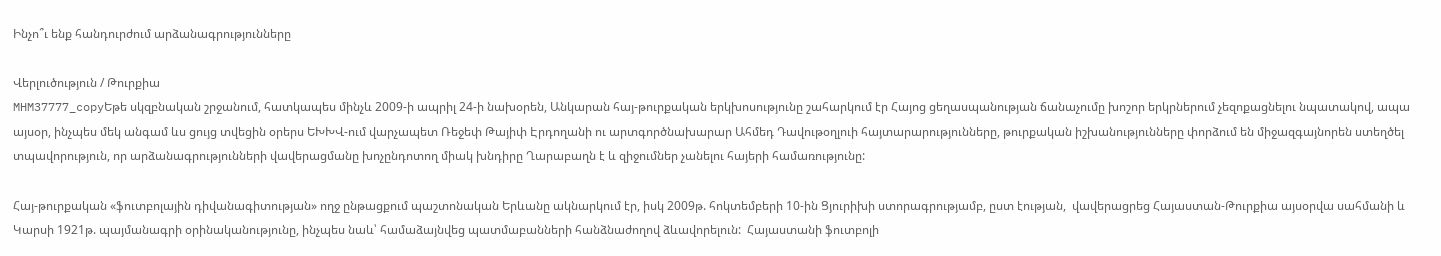Ինչո՞ւ ենք հանդուրժում արձանագրությունները

Վերլուծություն / Թուրքիա
MHM37777_copyԵթե սկզբնական շրջանում, հատկապես մինչև 2009-ի ապրիլ 24-ի նախօրեն, Անկարան հայ-թուրքական երկխոսությունը շահարկում էր Հայոց ցեղասպանության ճանաչումը խոշոր երկրներում չեզոքացնելու նպատակով, ապա այսօր, ինչպես մեկ անգամ ևս ցույց տվեցին օրերս ԵԽԽՎ-ում վարչապետ Ռեջեփ Թայիփ Էրդողանի ու արտգործնախարար Ահմեդ Դավութօղլուի հայտարարությունները, թուրքական իշխանությունները փորձում են միջազգայնորեն ստեղծել տպավորություն, որ արձանագրությունների վավերացմանը խոչընդոտող միակ խնդիրը Ղարաբաղն է և զիջումներ չանելու հայերի համառությունը:

Հայ-թուրքական «ֆուտբոլային դիվանագիտության» ողջ ընթացքում պաշտոնական Երևանը ակնարկում էր, իսկ 2009թ. հոկտեմբերի 10-ին Ցյուրիխի ստորագրությամբ, ըստ էության,  վավերացրեց Հայաստան-Թուրքիա այսօրվա սահմանի և Կարսի 1921թ. պայմանագրի օրինականությունը, ինչպես նաև՝ համաձայնվեց պատմաբանների հանձնաժողով ձևավորելուն:  Հայաստանի ֆուտբոլի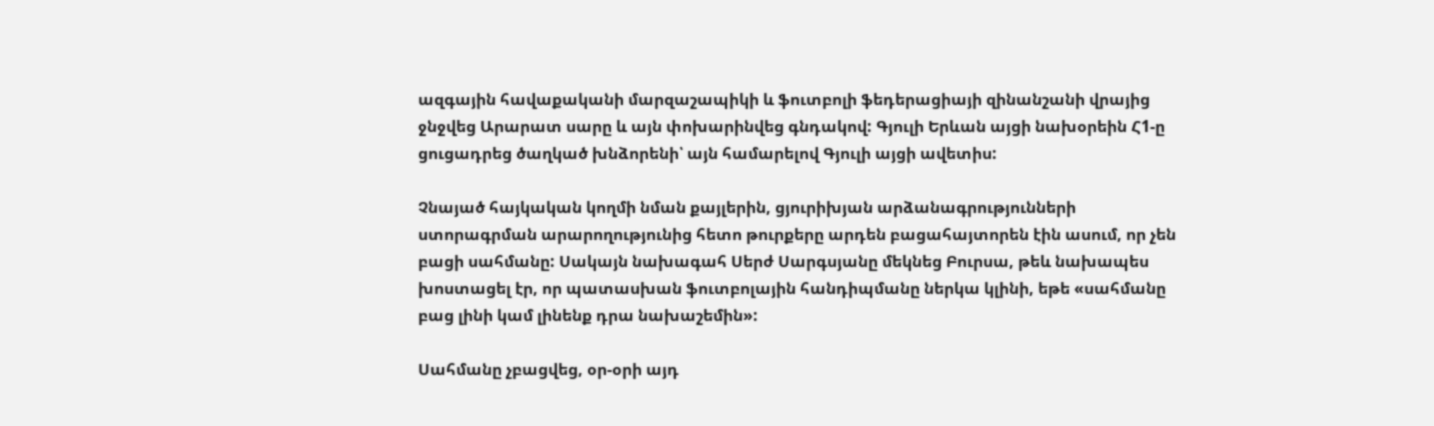ազգային հավաքականի մարզաշապիկի և ֆուտբոլի ֆեդերացիայի զինանշանի վրայից ջնջվեց Արարատ սարը և այն փոխարինվեց գնդակով: Գյուլի Երևան այցի նախօրեին Հ1-ը ցուցադրեց ծաղկած խնձորենի՝ այն համարելով Գյուլի այցի ավետիս:

Չնայած հայկական կողմի նման քայլերին, ցյուրիխյան արձանագրությունների ստորագրման արարողությունից հետո թուրքերը արդեն բացահայտորեն էին ասում, որ չեն բացի սահմանը: Սակայն նախագահ Սերժ Սարգսյանը մեկնեց Բուրսա, թեև նախապես խոստացել էր, որ պատասխան ֆուտբոլային հանդիպմանը ներկա կլինի, եթե «սահմանը բաց լինի կամ լինենք դրա նախաշեմին»:

Սահմանը չբացվեց, օր-օրի այդ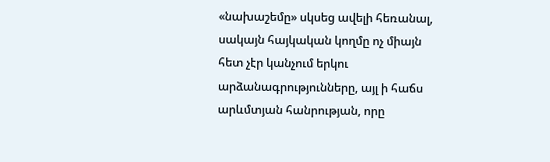«նախաշեմը» սկսեց ավելի հեռանալ, սակայն հայկական կողմը ոչ միայն հետ չէր կանչում երկու արձանագրությունները, այլ ի հաճս արևմտյան հանրության, որը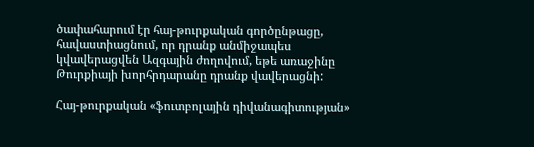ծափահարում էր հայ-թուրքական գործընթացը, հավաստիացնում, որ դրանք անմիջապես կվավերացվեն Ազգային ժողովում, եթե առաջինը Թուրքիայի խորհրդարանը դրանք վավերացնի:

Հայ-թուրքական «ֆուտբոլային դիվանագիտության»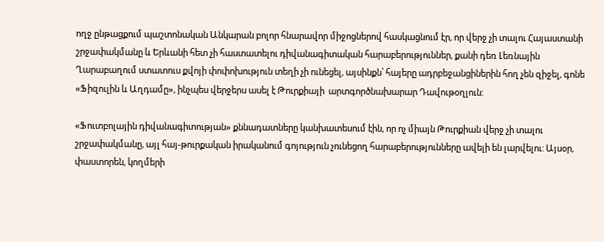ողջ ընթացքում պաշտոնական Անկարան բոլոր հնարավոր միջոցներով հասկացնում էր, որ վերջ չի տալու Հայաստանի շրջափակմանը և Երևանի հետ չի հաստատելու դիվանագիտական հարաբերություններ, քանի դեռ Լեռնային Ղարաբաղում ստատուս քվոյի փոփոխություն տեղի չի ունեցել, այսինքն՝ հայերը ադրբեջանցիներին հող չեն զիջել, գոնե «Ֆիզուլին և Աղդամը», ինչպես վերջերս ասել է Թուրքիայի  արտգործնախարար Դավութօղլուն:

«Ֆուտբոլային դիվանագիտության» քննադատները կանխատեսում էին, որ ոչ միայն Թուրքիան վերջ չի տալու շրջափակմանը, այլ հայ-թուրքական իրականում գոյություն չունեցող հարաբերությունները ավելի են լարվելու: Այսօր, փաստորեն, կողմերի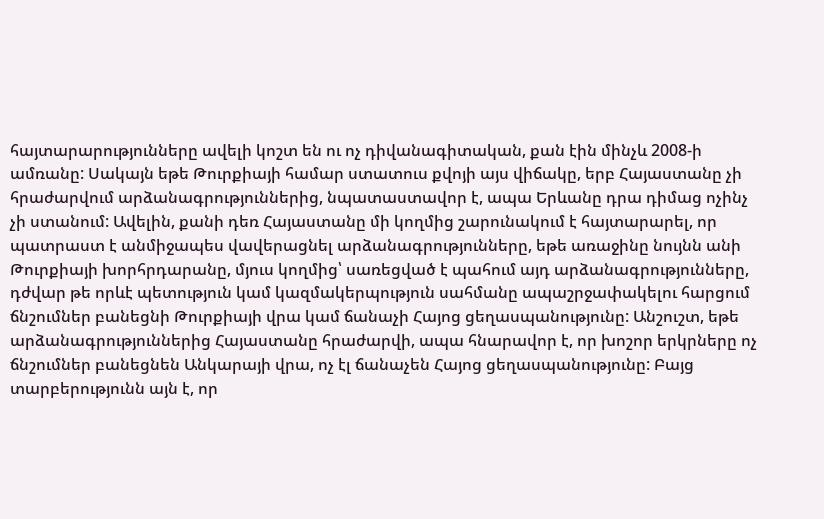հայտարարությունները ավելի կոշտ են ու ոչ դիվանագիտական, քան էին մինչև 2008-ի ամռանը: Սակայն եթե Թուրքիայի համար ստատուս քվոյի այս վիճակը, երբ Հայաստանը չի հրաժարվում արձանագրություններից, նպատաստավոր է, ապա Երևանը դրա դիմաց ոչինչ չի ստանում: Ավելին, քանի դեռ Հայաստանը մի կողմից շարունակում է հայտարարել, որ պատրաստ է անմիջապես վավերացնել արձանագրությունները, եթե առաջինը նույնն անի Թուրքիայի խորհրդարանը, մյուս կողմից՝ սառեցված է պահում այդ արձանագրությունները, դժվար թե որևէ պետություն կամ կազմակերպություն սահմանը ապաշրջափակելու հարցում ճնշումներ բանեցնի Թուրքիայի վրա կամ ճանաչի Հայոց ցեղասպանությունը: Անշուշտ, եթե արձանագրություններից Հայաստանը հրաժարվի, ապա հնարավոր է, որ խոշոր երկրները ոչ ճնշումներ բանեցնեն Անկարայի վրա, ոչ էլ ճանաչեն Հայոց ցեղասպանությունը: Բայց տարբերությունն այն է, որ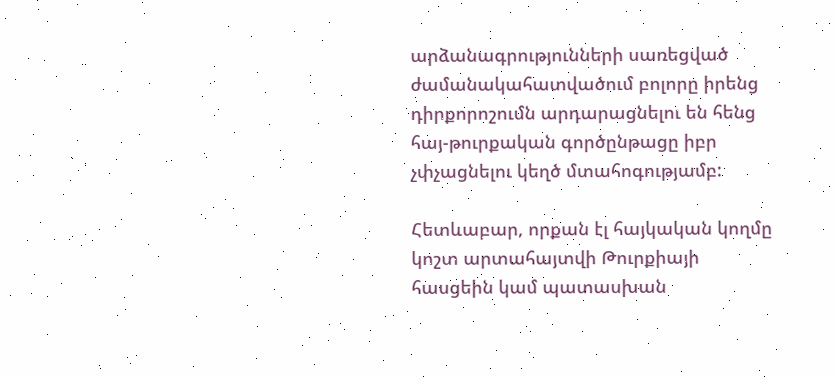արձանագրությունների սառեցված ժամանակահատվածում բոլորը իրենց դիրքորոշումն արդարացնելու են հենց հայ-թուրքական գործընթացը իբր չփչացնելու կեղծ մտահոգությամբ:

Հետևաբար, որքան էլ հայկական կողմը կոշտ արտահայտվի Թուրքիայի հասցեին կամ պատասխան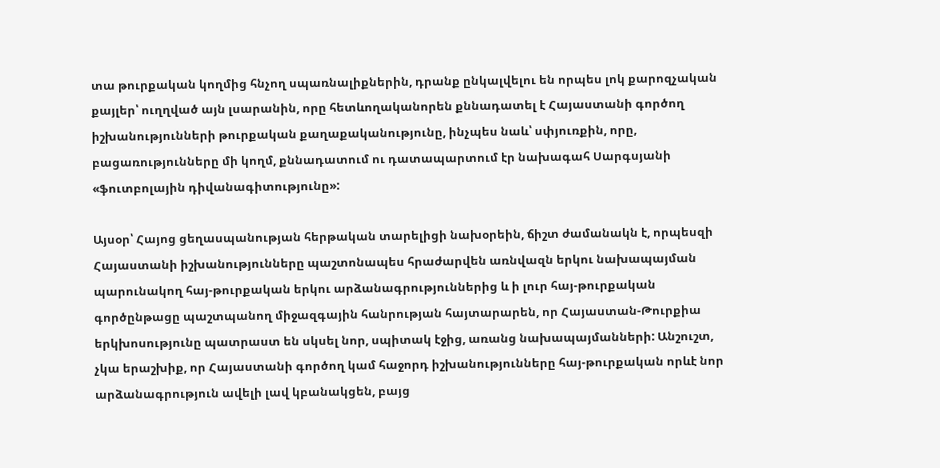տա թուրքական կողմից հնչող սպառնալիքներին, դրանք ընկալվելու են որպես լոկ քարոզչական քայլեր՝ ուղղված այն լսարանին, որը հետևողականորեն քննադատել է Հայաստանի գործող իշխանությունների թուրքական քաղաքականությունը, ինչպես նաև՝ սփյուռքին, որը, բացառությունները մի կողմ, քննադատում ու դատապարտում էր նախագահ Սարգսյանի «ֆուտբոլային դիվանագիտությունը»:

Այսօր՝ Հայոց ցեղասպանության հերթական տարելիցի նախօրեին, ճիշտ ժամանակն է, որպեսզի Հայաստանի իշխանությունները պաշտոնապես հրաժարվեն առնվազն երկու նախապայման պարունակող հայ-թուրքական երկու արձանագրություններից և ի լուր հայ-թուրքական գործընթացը պաշտպանող միջազգային հանրության հայտարարեն, որ Հայաստան-Թուրքիա երկխոսությունը պատրաստ են սկսել նոր, սպիտակ էջից, առանց նախապայմանների: Անշուշտ, չկա երաշխիք, որ Հայաստանի գործող կամ հաջորդ իշխանությունները հայ-թուրքական որևէ նոր արձանագրություն ավելի լավ կբանակցեն, բայց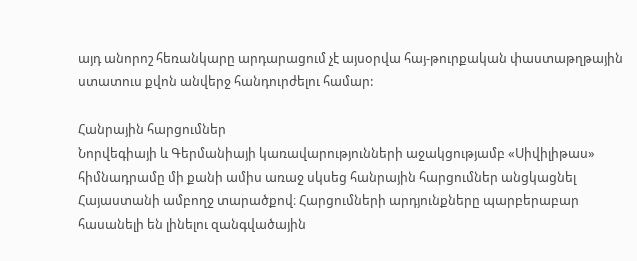այդ անորոշ հեռանկարը արդարացում չէ այսօրվա հայ-թուրքական փաստաթղթային ստատուս քվոն անվերջ հանդուրժելու համար:

Հանրային հարցումներ
Նորվեգիայի և Գերմանիայի կառավարությունների աջակցությամբ «Սիվիլիթաս» հիմնադրամը մի քանի ամիս առաջ սկսեց հանրային հարցումներ անցկացնել Հայաստանի ամբողջ տարածքով։ Հարցումների արդյունքները պարբերաբար հասանելի են լինելու զանգվածային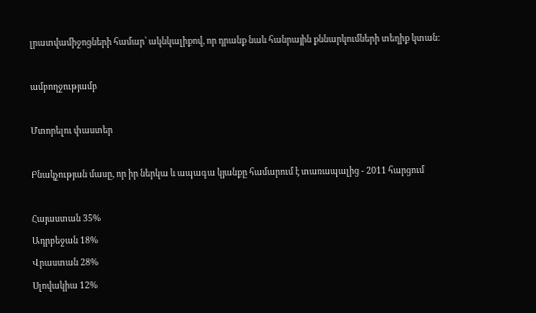լրատվամիջոցների համար՝ ակնկալիքով, որ դրանք նաև հանրային քննարկումների տեղիք կտան։

ամբողջությամբ

Մտորելու փաստեր

Բնակչության մասը, որ իր ներկա և ապագա կյանքը համարում է տառապալից - 2011 հարցում

Հայաստան 35%
Ադրբեջան 18%
Վրաստան 28%
Սլովակիա 12%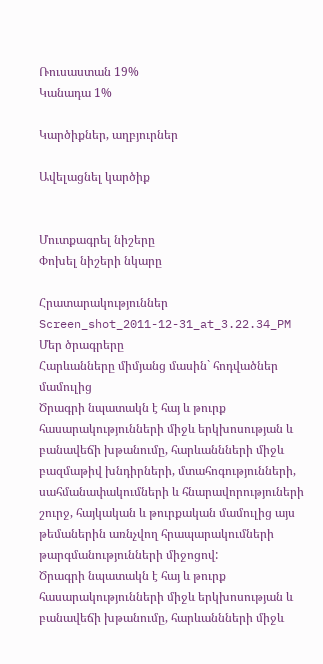Ռուսաստան 19%
Կանադա 1%

Կարծիքներ, աղբյուրներ

Ավելացնել կարծիք


Մուտքագրել նիշերը
Փոխել նիշերի նկարը

Հրատարակություններ
Screen_shot_2011-12-31_at_3.22.34_PM
Մեր ծրագրերը
Հարևանները միմյանց մասին` հոդվածներ մամուլից
Ծրագրի նպատակն է հայ և թուրք հասարակությունների միջև երկխոսության և բանավեճի խթանումը, հարևաննների միջև բազմաթիվ խնդիրների, մտահոգությունների, սահմանափակումների և հնարավորություների շուրջ, հայկական և թուրքական մամուլից այս թեմաներին առնչվող հրապարակումների թարգմանությունների միջոցով:
Ծրագրի նպատակն է հայ և թուրք հասարակությունների միջև երկխոսության և բանավեճի խթանումը, հարևաննների միջև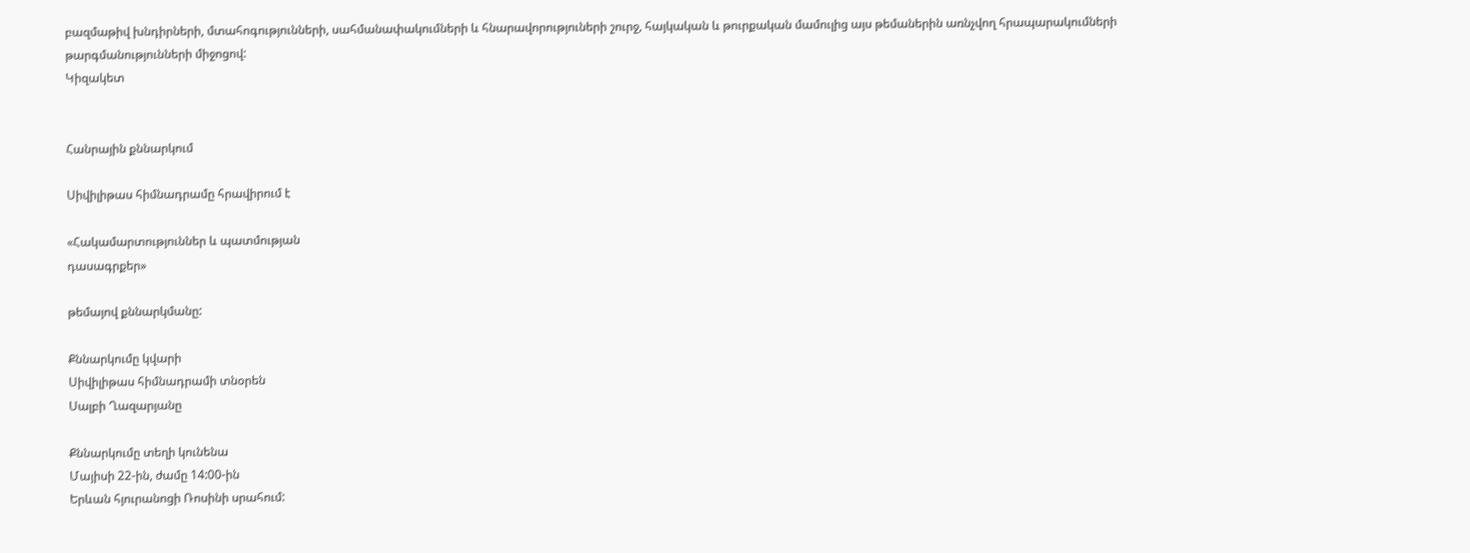բազմաթիվ խնդիրների, մտահոգությունների, սահմանափակումների և հնարավորություների շուրջ, հայկական և թուրքական մամուլից այս թեմաներին առնչվող հրապարակումների թարգմանությունների միջոցով:
Կիզակետ


Հանրային քննարկում

Սիվիլիթաս հիմնադրամը հրավիրում է

«Հակամարտություններ և պատմության
դասագրքեր»

թեմայով քննարկմանը:

Քննարկումը կվարի
Սիվիլիթաս հիմնադրամի տնօրեն
Սալբի Ղազարյանը

Քննարկումը տեղի կունենա
Մայիսի 22-ին, ժամը 14:00-ին
Երևան հյուրանոցի Ռոսինի սրահում: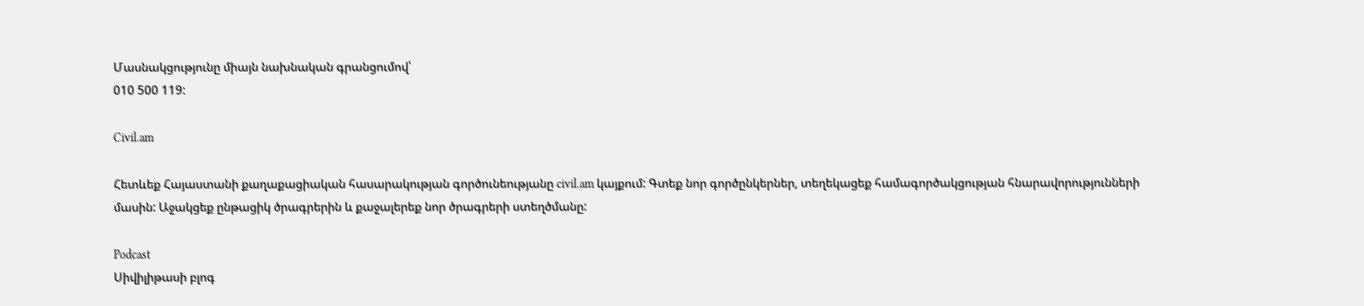Մասնակցությունը միայն նախնական գրանցումով՝
010 500 119:

Civil.am

Հետևեք Հայաստանի քաղաքացիական հասարակության գործունեությանը civil.am կայքում: Գտեք նոր գործընկերներ, տեղեկացեք համագործակցության հնարավորությունների մասին: Աջակցեք ընթացիկ ծրագրերին և քաջալերեք նոր ծրագրերի ստեղծմանը:

Podcast
Սիվիլիթասի բլոգ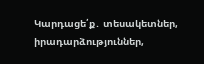Կարդացե՛ք․ տեսակետներ, իրադարձություններ,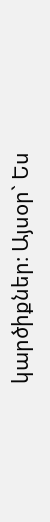կարծիքներ։ Այսօր` Ես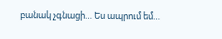բանակ չգնացի… Ես ապրում եմ…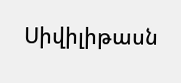Սիվիլիթասն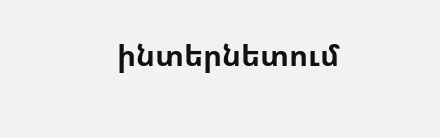ինտերնետում